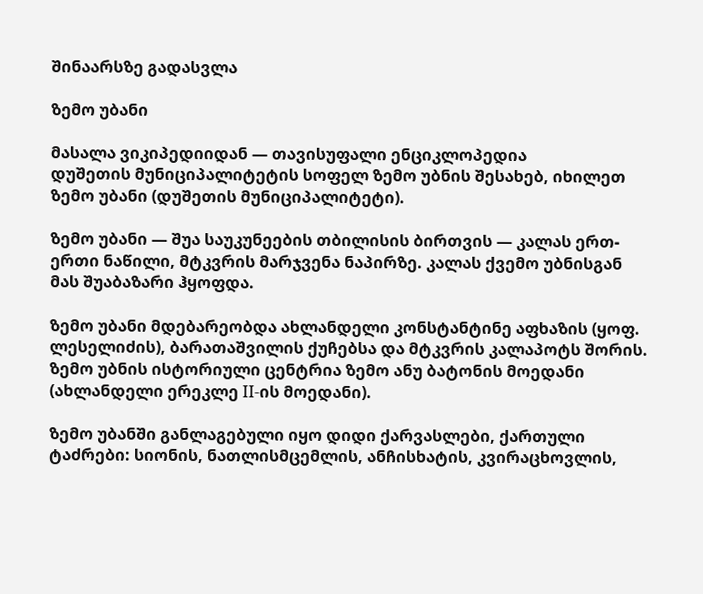შინაარსზე გადასვლა

ზემო უბანი

მასალა ვიკიპედიიდან — თავისუფალი ენციკლოპედია
დუშეთის მუნიციპალიტეტის სოფელ ზემო უბნის შესახებ, იხილეთ ზემო უბანი (დუშეთის მუნიციპალიტეტი).

ზემო უბანი — შუა საუკუნეების თბილისის ბირთვის — კალას ერთ-ერთი ნაწილი, მტკვრის მარჯვენა ნაპირზე. კალას ქვემო უბნისგან მას შუაბაზარი ჰყოფდა.

ზემო უბანი მდებარეობდა ახლანდელი კონსტანტინე აფხაზის (ყოფ. ლესელიძის), ბარათაშვილის ქუჩებსა და მტკვრის კალაპოტს შორის. ზემო უბნის ისტორიული ცენტრია ზემო ანუ ბატონის მოედანი (ახლანდელი ერეკლე II-ის მოედანი).

ზემო უბანში განლაგებული იყო დიდი ქარვასლები, ქართული ტაძრები: სიონის, ნათლისმცემლის, ანჩისხატის, კვირაცხოვლის,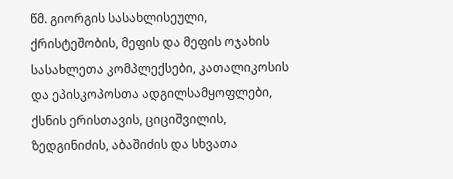წმ. გიორგის სასახლისეული, ქრისტეშობის, მეფის და მეფის ოჯახის სასახლეთა კომპლექსები, კათალიკოსის და ეპისკოპოსთა ადგილსამყოფლები, ქსნის ერისთავის, ციციშვილის, ზედგინიძის, აბაშიძის და სხვათა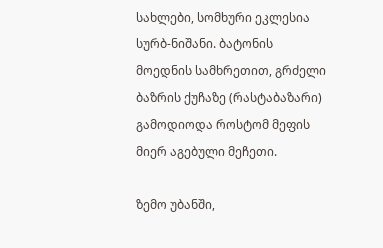სახლები, სომხური ეკლესია სურბ-ნიშანი. ბატონის მოედნის სამხრეთით, გრძელი ბაზრის ქუჩაზე (რასტაბაზარი) გამოდიოდა როსტომ მეფის მიერ აგებული მეჩეთი.

ზემო უბანში,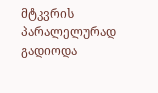მტკვრის პარალელურად გადიოდა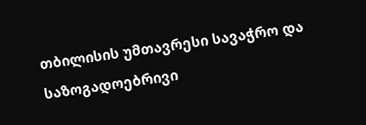თბილისის უმთავრესი სავაჭრო და საზოგადოებრივი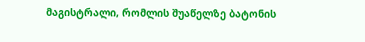მაგისტრალი, რომლის შუაწელზე ბატონის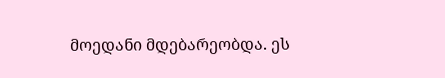მოედანი მდებარეობდა. ეს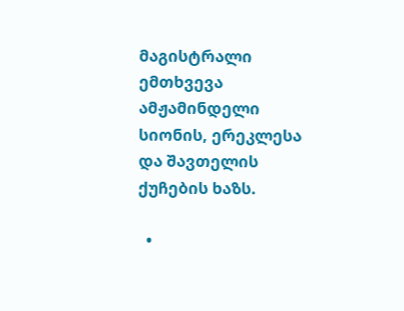მაგისტრალი ემთხვევა ამჟამინდელი სიონის, ერეკლესა და შავთელის ქუჩების ხაზს.

  •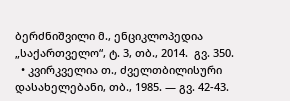ბერძნიშვილი მ., ენციკლოპედია „საქართველო“, ტ. 3, თბ., 2014.  გვ. 350.
  • კვირკველია თ., ძველთბილისური დასახელებანი, თბ., 1985. — გვ. 42-43.